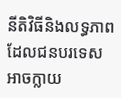នីតិវិធីនិងលទ្ធភាពដែលជនបរទេសអាចក្លាយ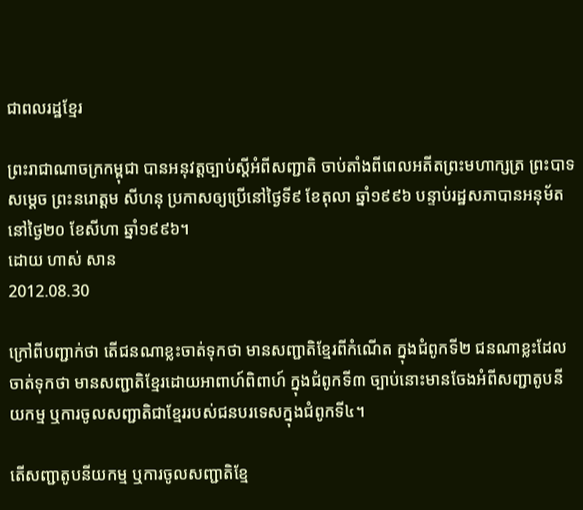ជាពលរដ្ឋខ្មែរ

ព្រះរាជាណាចក្រកម្ពុជា បានអនុវត្តច្បាប់ស្ដីអំពីសញ្ជាតិ ចាប់តាំងពីពេលអតីតព្រះមហាក្សត្រ ព្រះបាទសម្ដេច ព្រះនរោត្ដម សីហនុ ប្រកាសឲ្យប្រើនៅថ្ងៃទី៩ ខែតុលា ឆ្នាំ១៩៩៦ បន្ទាប់រដ្ឋសភាបានអនុម័តនៅថ្ងៃ២០ ខែសីហា ឆ្នាំ១៩៩៦។
ដោយ ហាស់ សាន
2012.08.30

ក្រៅពីបញ្ជាក់ថា តើជនណាខ្លះចាត់ទុកថា មានសញ្ជាតិខ្មែរពីកំណើត ក្នុងជំពូកទី២ ជនណាខ្លះដែលចាត់ទុកថា មានសញ្ជាតិខ្មែរដោយអាពាហ៍ពិពាហ៍ ក្នុងជំពូកទី៣ ច្បាប់នោះមានចែងអំពីសញ្ជាតូបនីយកម្ម ឬការចូលសញ្ជាតិជាខ្មែររបស់ជនបរទេសក្នុងជំពូកទី៤។

តើសញ្ជាតូបនីយកម្ម ឬការចូលសញ្ជាតិខ្មែ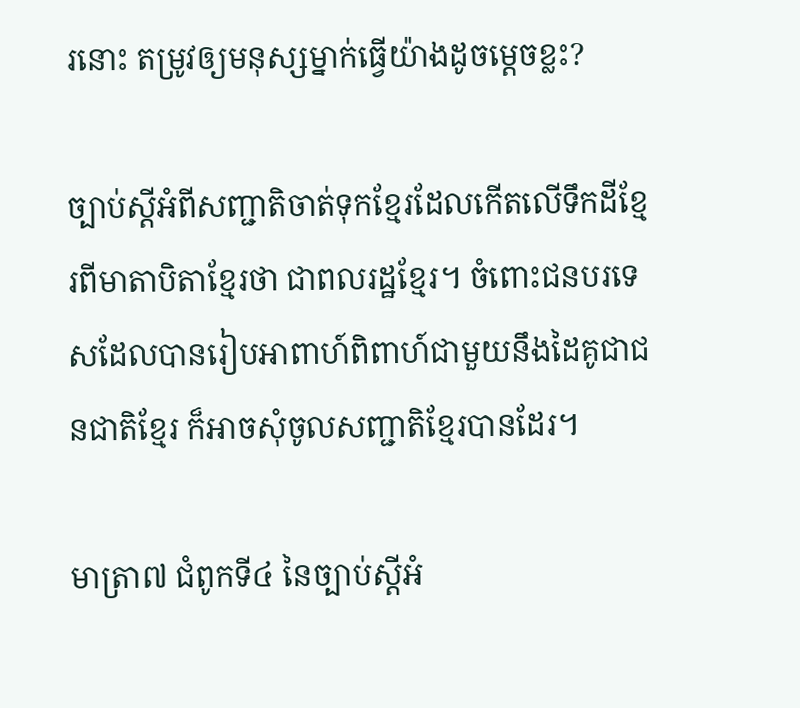រនោះ តម្រូវឲ្យមនុស្សម្នាក់ធ្វើយ៉ាងដូចម្ដេចខ្លះ?

ច្បាប់ស្ដីអំពីសញ្ជាតិចាត់ទុកខ្មែរដែលកើតលើទឹកដីខ្មែរពីមាតាបិតាខ្មែរថា ជាពលរដ្ឋខ្មែរ។ ចំពោះជនបរទេសដែលបានរៀបអាពាហ៍ពិពាហ៍ជាមួយនឹងដៃគូជាជនជាតិខ្មែរ ក៏អាចសុំចូលសញ្ជាតិខ្មែរបានដែរ។

មាត្រា៧ ជំពូកទី៤ នៃច្បាប់ស្ដីអំ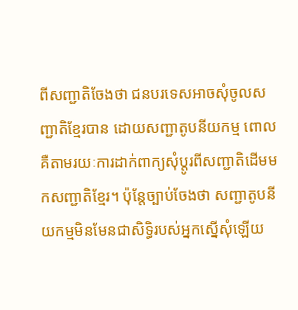ពីសញ្ជាតិចែងថា ជនបរទេសអាចសុំចូលសញ្ជាតិខ្មែរបាន ដោយសញ្ជាតូបនីយកម្ម ពោលគឺតាមរយៈការដាក់ពាក្យសុំប្ដូរពីសញ្ជាតិដើមមកសញ្ជាតិខ្មែរ។ ប៉ុន្តែច្បាប់ចែងថា សញ្ជាតូបនីយកម្មមិនមែនជាសិទ្ធិរបស់អ្នកស្នើសុំឡើយ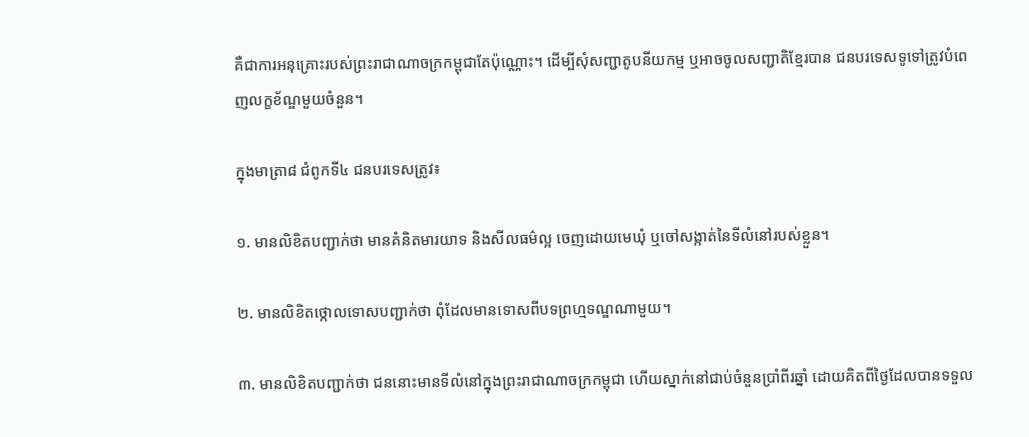គឺជាការអនុគ្រោះរបស់ព្រះរាជាណាចក្រកម្ពុជាតែប៉ុណ្ណោះ។ ដើម្បីសុំសញ្ជាតូបនីយកម្ម ឬអាចចូលសញ្ជាតិខ្មែរបាន ជនបរទេសទូទៅត្រូវបំពេញលក្ខខ័ណ្ឌមួយចំនួន។

ក្នុងមាត្រា៨ ជំពូកទី៤ ជនបរទេសត្រូវ៖

១. មានលិខិតបញ្ជាក់ថា មានគំនិតមារយាទ និងសីលធម៌ល្អ ចេញដោយមេឃុំ ឬចៅសង្កាត់នៃទីលំនៅរបស់ខ្លួន។

២. មានលិខិតថ្កោលទោសបញ្ជាក់ថា ពុំដែលមានទោសពីបទព្រហ្មទណ្ឌណាមួយ។

៣. មានលិខិតបញ្ជាក់ថា ជននោះមានទីលំនៅក្នុងព្រះរាជាណាចក្រកម្ពុជា ហើយស្នាក់នៅជាប់ចំនួនប្រាំពីរឆ្នាំ ដោយគិតពីថ្ងៃដែលបានទទួល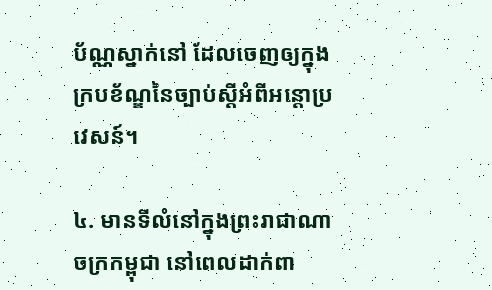ប័ណ្ណស្នាក់នៅ ដែលចេញឲ្យក្នុង
ក្របខ័ណ្ឌនៃច្បាប់ស្ដីអំពីអន្តោប្រវេសន៍។

៤. មានទីលំនៅក្នុងព្រះរាជាណាចក្រកម្ពុជា នៅពេលដាក់ពា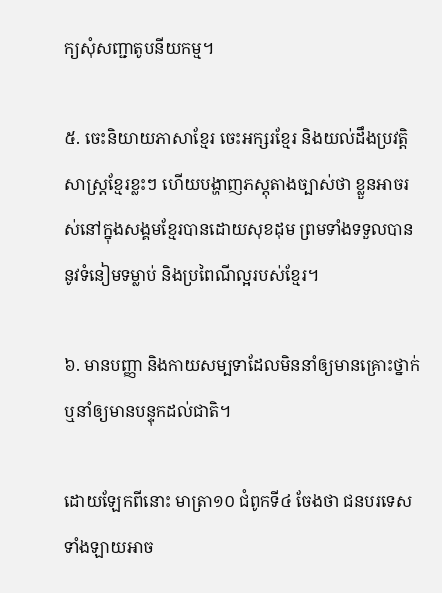ក្យសុំសញ្ជាតូបនីយកម្ម។

៥. ចេះនិយាយភាសាខ្មែរ ចេះអក្សរខ្មែរ និងយល់ដឹងប្រវត្តិសាស្ត្រខ្មែរខ្លះៗ ហើយបង្ហាញភស្តុតាងច្បាស់ថា ខ្លួនអាចរស់នៅក្នុងសង្គមខ្មែរបានដោយសុខដុម ព្រមទាំងទទួលបាន
នូវទំនៀមទម្លាប់ និងប្រពៃណីល្អរបស់ខ្មែរ។

៦. មានបញ្ញា និងកាយសម្បទាដែលមិននាំឲ្យមានគ្រោះថ្នាក់ ឬនាំឲ្យមានបន្ទុកដល់ជាតិ។

ដោយឡែកពីនោះ មាត្រា១០ ជំពូកទី៤ ចែងថា ជនបរទេសទាំងឡាយអាច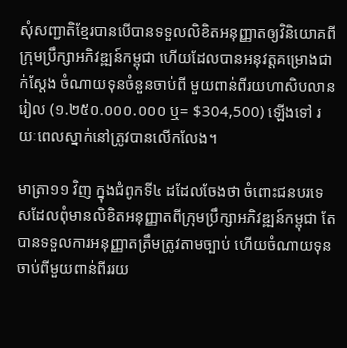សុំសញ្ជាតិខ្មែរបានបើបានទទួលលិខិតអនុញ្ញាតឲ្យវិនិយោគពីក្រុមប្រឹក្សាអភិវឌ្ឍន៍កម្ពុជា ហើយដែលបានអនុវត្តគម្រោងជាក់ស្ដែង ចំណាយទុនចំនួនចាប់ពី មួយពាន់ពីរយហាសិបលានរៀល (១.២៥០.០០០.០០០ ឬ= $304,500) ឡើងទៅ រយៈពេលស្នាក់នៅត្រូវបានលើកលែង។

មាត្រា១១ វិញ ក្នុងជំពូកទី៤ ដដែលចែងថា ចំពោះជនបរទេសដែលពុំមានលិខិតអនុញ្ញាតពីក្រុមប្រឹក្សាអភិវឌ្ឍន៍កម្ពុជា តែបានទទួលការអនុញ្ញាតត្រឹមត្រូវតាមច្បាប់ ហើយចំណាយទុនចាប់ពីមួយពាន់ពីររយ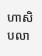ហាសិបលា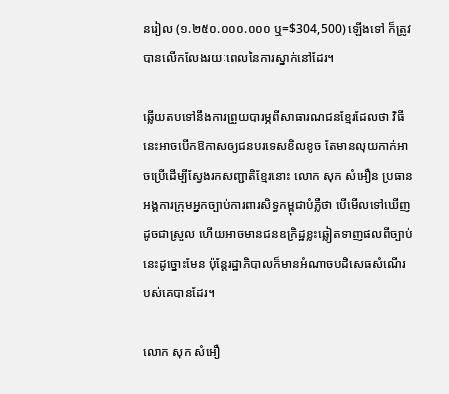នរៀល (១.២៥០.០០០.០០០ ឬ=$304,500) ឡើងទៅ ក៏ត្រូវបានលើកលែងរយៈពេលនៃការស្នាក់នៅដែរ។

ឆ្លើយតបទៅនឹងការព្រួយបារម្ភពីសាធារណជនខ្មែរដែលថា វិធីនេះអាចបើកឱកាសឲ្យជនបរទេសខិលខូច តែមានលុយកាក់អាចប្រើដើម្បីស្វែងរកសញ្ជាតិខ្មែរនោះ លោក សុក សំអឿន ប្រធានអង្គការក្រុមអ្នកច្បាប់ការពារសិទ្ធកម្ពុជាបំភ្លឺថា បើមើលទៅឃើញដូចជាស្រួល ហើយអាចមានជនឧក្រិដ្ឋខ្លះឆ្លៀតទាញផលពីច្បាប់នេះដូច្នោះមែន ប៉ុន្តែរដ្ឋាភិបាលក៏មានអំណាចបដិសេធសំណើរបស់គេបានដែរ។

លោក សុក សំអឿ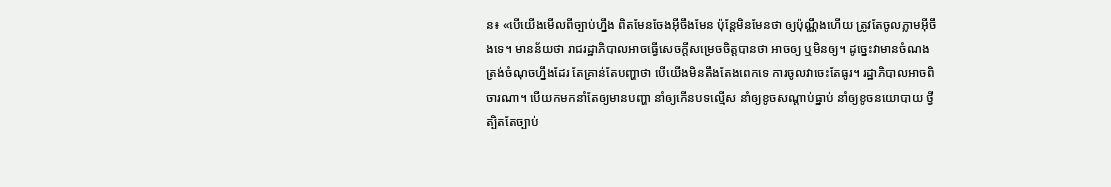ន៖ «បើយើងមើលពីច្បាប់ហ្នឹង ពិតមែនចែងអ៊ីចឹងមែន ប៉ុន្តែមិនមែនថា ឲ្យប៉ុណ្ណឹងហើយ ត្រូវតែចូលភ្លាមអ៊ីចឹងទេ។ មានន័យថា រាជរដ្ឋាភិបាលអាចធ្វើសេចក្ដីសម្រេចចិត្តបានថា អាចឲ្យ ឬមិនឲ្យ។ ដូច្នេះវាមានចំណងត្រង់ចំណុចហ្នឹងដែរ តែគ្រាន់តែបញ្ហាថា បើយើងមិនតឹងតែងពេកទេ ការចូលវាចេះតែធូរ។ រដ្ឋាភិបាលអាចពិចារណា។ បើយកមកនាំតែឲ្យមានបញ្ហា នាំឲ្យកើនបទល្មើស នាំឲ្យខូចសណ្ដាប់ធ្នាប់ នាំឲ្យខូចនយោបាយ ថ្វីត្បិតតែច្បាប់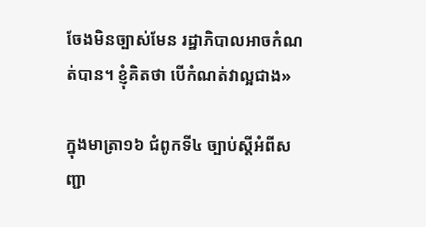ចែងមិនច្បាស់មែន រដ្ឋាភិបាលអាចកំណត់បាន។ ខ្ញុំគិតថា បើកំណត់វាល្អជាង»

ក្នុងមាត្រា១៦ ជំពូកទី៤ ច្បាប់ស្ដីអំពីសញ្ជា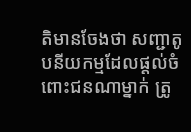តិមានចែងថា សញ្ជាតូបនីយកម្មដែលផ្ដល់ចំពោះជនណាម្នាក់ ត្រូ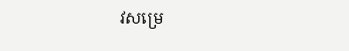វសម្រេ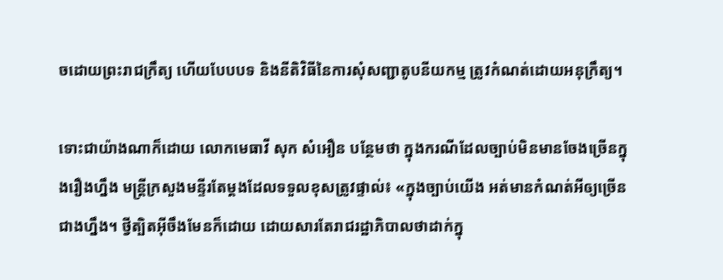ចដោយព្រះរាជក្រឹត្យ ហើយបែបបទ និងនីតិវិធីនៃការសុំសញ្ជាតូបនីយកម្ម ត្រូវកំណត់ដោយអនុក្រឹត្យ។

ទោះជាយ៉ាងណាក៏ដោយ លោកមេធាវី សុក សំអឿន បន្ថែមថា ក្នុងករណីដែលច្បាប់មិនមានចែងច្រើនក្នុងរឿងហ្នឹង មន្ត្រីក្រសួងមន្ទីរតែម្ដងដែលទទួលខុសត្រូវផ្ទាល់៖ «ក្នុងច្បាប់យើង អត់មានកំណត់អីឲ្យច្រើនជាងហ្នឹង។ ថ្វីត្បិតអ៊ីចឹងមែនក៏ដោយ ដោយសារតែរាជរដ្ឋាភិបាលថាដាក់ក្នុ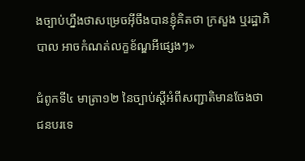ងច្បាប់ហ្នឹងថាសម្រេចអ៊ីចឹងបានខ្ញុំគិតថា ក្រសួង ឬរដ្ឋាភិបាល អាចកំណត់លក្ខខ័ណ្ឌអីផ្សេងៗ»

ជំពូកទី៤ មាត្រា១២ នៃច្បាប់ស្ដីអំពីសញ្ជាតិមានចែងថា ជនបរទេ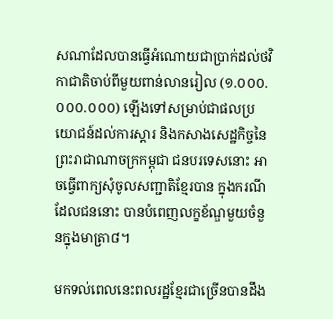សណាដែលបានធ្វើអំណោយជាប្រាក់ដល់ថវិកាជាតិចាប់ពីមួយពាន់លានរៀល (១.០០០.០០០.០០០) ឡើងទៅសម្រាប់ជាផលប្រយោជន៍ដល់ការស្ដារ និងកសាងសេដ្ឋកិច្ចនៃព្រះរាជាណាចក្រកម្ពុជា ជនបរទេសនោះ អាចធ្វើពាក្យសុំចូលសញ្ជាតិខ្មែរបាន ក្នុងករណីដែលជននោះ បានបំពេញលក្ខខ័ណ្ឌមួយចំនួនក្នុងមាត្រា៨។

មកទល់ពេលនេះពលរដ្ឋខ្មែរជាច្រើនបានដឹង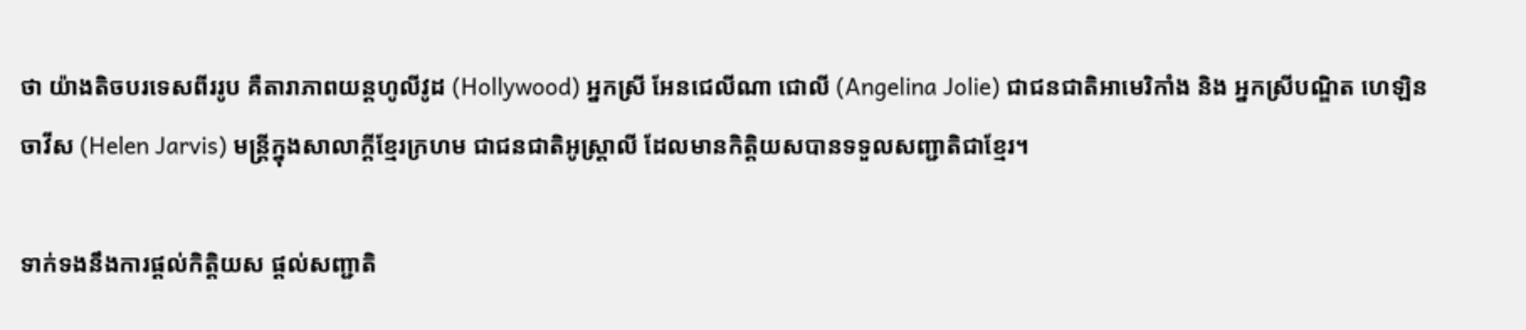ថា យ៉ាងតិចបរទេសពីររូប គឺតារាភាពយន្តហូលីវូដ (Hollywood) អ្នកស្រី អែនជេលីណា ជោលី (Angelina Jolie) ជាជនជាតិអាមេរិកាំង និង អ្នកស្រីបណ្ឌិត ហេឡិន ចាវីស (Helen Jarvis) មន្ត្រីក្នុងសាលាក្ដីខ្មែរក្រហម ជាជនជាតិអូស្ត្រាលី ដែលមានកិត្តិយសបានទទួលសញ្ជាតិជាខ្មែរ។

ទាក់ទងនឹងការផ្ដល់កិត្តិយស ផ្ដល់សញ្ជាតិ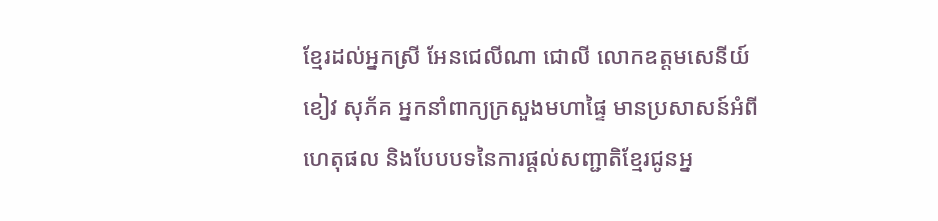ខ្មែរដល់អ្នកស្រី អែនជេលីណា ជោលី លោកឧត្ដមសេនីយ៍ ខៀវ សុភ័គ អ្នកនាំពាក្យក្រសួងមហាផ្ទៃ មានប្រសាសន៍អំពីហេតុផល និងបែបបទនៃការផ្ដល់សញ្ជាតិខ្មែរជូនអ្ន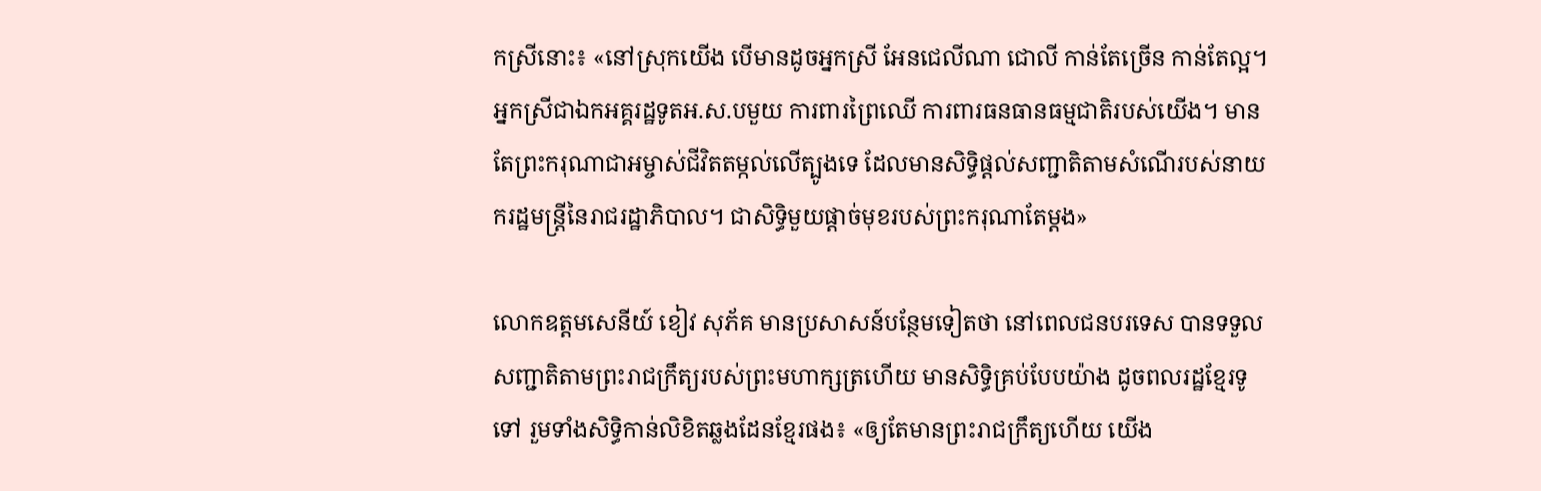កស្រីនោះ៖ «នៅស្រុកយើង បើមានដូចអ្នកស្រី អែនជេលីណា ជោលី កាន់តែច្រើន កាន់តែល្អ។ អ្នកស្រីជាឯកអគ្គរដ្ឋទូតអ.ស.បមួយ ការពារព្រៃឈើ ការពារធនធានធម្មជាតិរបស់យើង។ មានតែព្រះករុណាជាអម្ចាស់ជីវិតតម្កល់លើត្បូងទេ ដែលមានសិទ្ធិផ្ដល់សញ្ជាតិតាមសំណើរបស់នាយករដ្ឋមន្ត្រីនៃរាជរដ្ឋាភិបាល។ ជាសិទ្ធិមួយផ្ដាច់មុខរបស់ព្រះករុណាតែម្ដង»

លោកឧត្ដមសេនីយ៍ ខៀវ សុភ័គ មានប្រសាសន៍បន្ថែមទៀតថា នៅពេលជនបរទេស បានទទួលសញ្ជាតិតាមព្រះរាជក្រឹត្យរបស់ព្រះមហាក្សត្រហើយ មានសិទ្ធិគ្រប់បែបយ៉ាង ដូចពលរដ្ឋខ្មែរទូទៅ រួមទាំងសិទ្ធិកាន់លិខិតឆ្លងដែនខ្មែរផង៖ «ឲ្យតែមានព្រះរាជក្រឹត្យហើយ យើង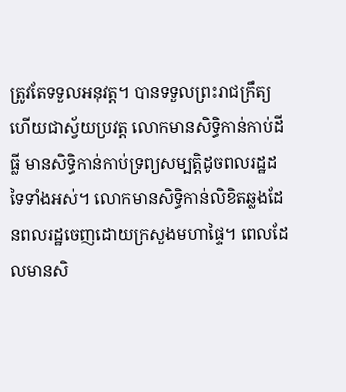ត្រូវតែទទួលអនុវត្ត។ បានទទួលព្រះរាជក្រឹត្យហើយជាស្វ័យប្រវត្ត លោកមានសិទ្ធិកាន់កាប់ដីធ្លី មានសិទ្ធិកាន់កាប់ទ្រព្យសម្បត្តិដូចពលរដ្ឋដទៃទាំងអស់។ លោកមានសិទ្ធិកាន់លិខិតឆ្លងដែនពលរដ្ឋចេញដោយក្រសួងមហាផ្ទៃ។ ពេលដែលមានសិ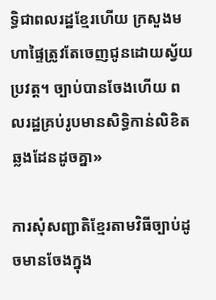ទ្ធិជាពលរដ្ឋខ្មែរហើយ ក្រសួងមហាផ្ទៃត្រូវតែចេញជូនដោយស្វ័យប្រវត្ត។ ច្បាប់បានចែងហើយ ពលរដ្ឋគ្រប់រូបមានសិទ្ធិកាន់លិខិតឆ្លងដែនដូចគ្នា»

ការសុំសញ្ជាតិខ្មែរតាមវិធីច្បាប់ដូចមានចែងក្នុង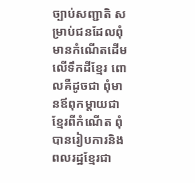ច្បាប់សញ្ជាតិ សម្រាប់ជនដែលពុំមានកំណើតដើមលើទឹកដីខ្មែរ ពោលគឺដូចជា ពុំមានឪពុកម្ដាយជាខ្មែរពីកំណើត ពុំបានរៀបការនិងពលរដ្ឋខ្មែរជា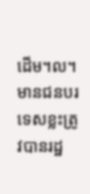ដើម។ល។ មានជនបរទេសខ្លះត្រូវបានរដ្ឋ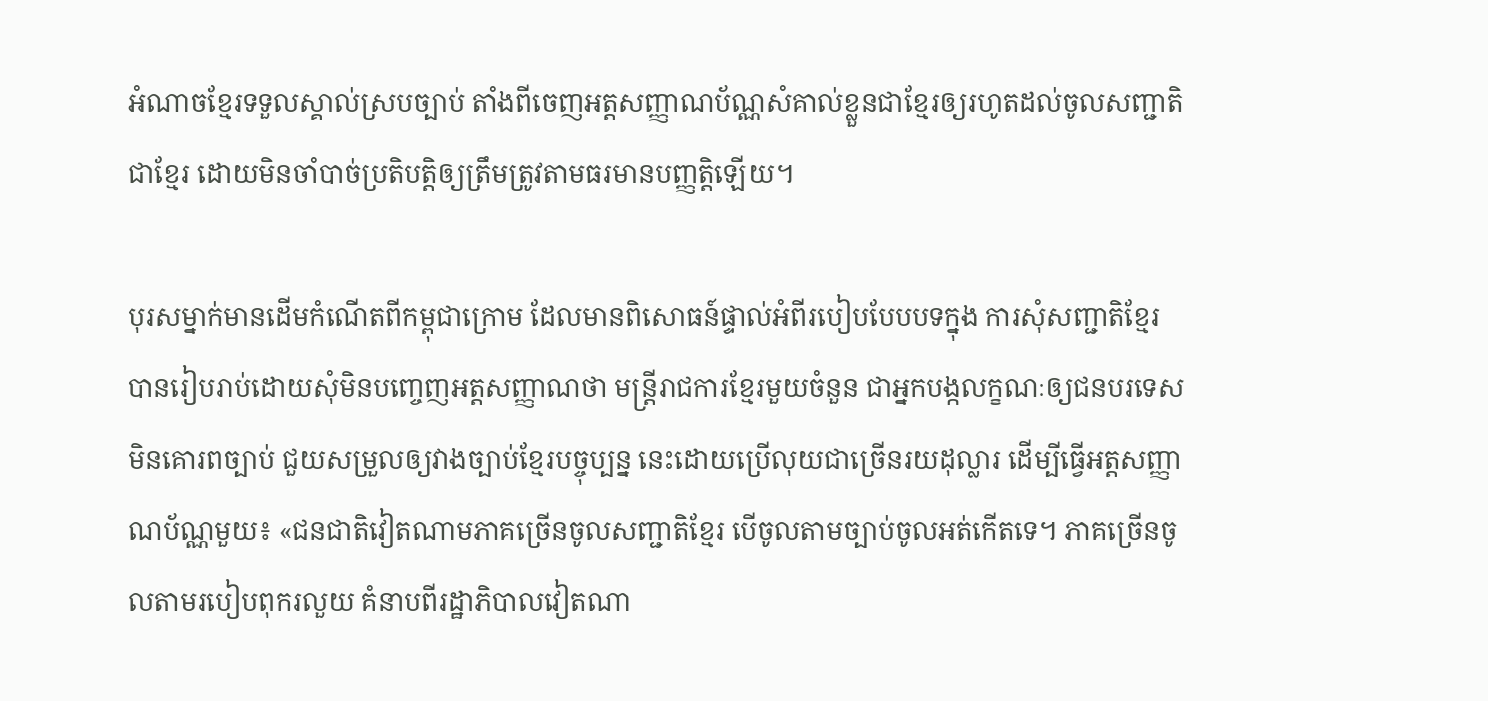អំណាចខ្មែរទទួលស្គាល់ស្របច្បាប់ តាំងពីចេញអត្តសញ្ញាណប័ណ្ណសំគាល់ខ្លួនជាខ្មែរឲ្យរហូតដល់ចូលសញ្ជាតិជាខ្មែរ ដោយមិនចាំបាច់ប្រតិបត្តិឲ្យត្រឹមត្រូវតាមធរមានបញ្ញត្តិឡើយ។

បុរសម្នាក់មានដើមកំណើតពីកម្ពុជាក្រោម ដែលមានពិសោធន៍ផ្ទាល់អំពីរបៀបបែបបទក្នុង ការសុំសញ្ជាតិខ្មែរ បានរៀបរាប់ដោយសុំមិនបញ្ចេញអត្តសញ្ញាណថា មន្ត្រីរាជការខ្មែរមួយចំនួន ជាអ្នកបង្កលក្ខណៈឲ្យជនបរទេសមិនគោរពច្បាប់ ជួយសម្រួលឲ្យវាងច្បាប់ខ្មែរបច្ចុប្បន្ន នេះដោយប្រើលុយជាច្រើនរយដុល្លារ ដើម្បីធ្វើអត្តសញ្ញាណប័ណ្ណមួយ៖ «ជនជាតិវៀតណាមភាគច្រើនចូលសញ្ជាតិខ្មែរ បើចូលតាមច្បាប់ចូលអត់កើតទេ។ ភាគច្រើនចូលតាមរបៀបពុករលួយ គំនាបពីរដ្ឋាភិបាលវៀតណា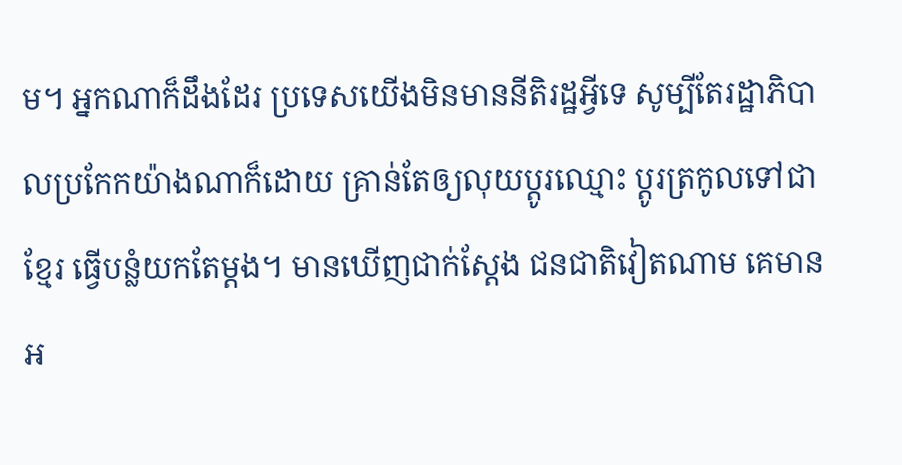ម។ អ្នកណាក៏ដឹងដែរ ប្រទេសយើងមិនមាននីតិរដ្ឋអ្វីទេ សូម្បីតែរដ្ឋាភិបាលប្រកែកយ៉ាងណាក៏ដោយ គ្រាន់តែឲ្យលុយប្ដូរឈ្មោះ ប្ដូរត្រកូលទៅជាខ្មែរ ធ្វើបន្លំយកតែម្ដង។ មានឃើញជាក់ស្ដែង ជនជាតិវៀតណាម គេមានអ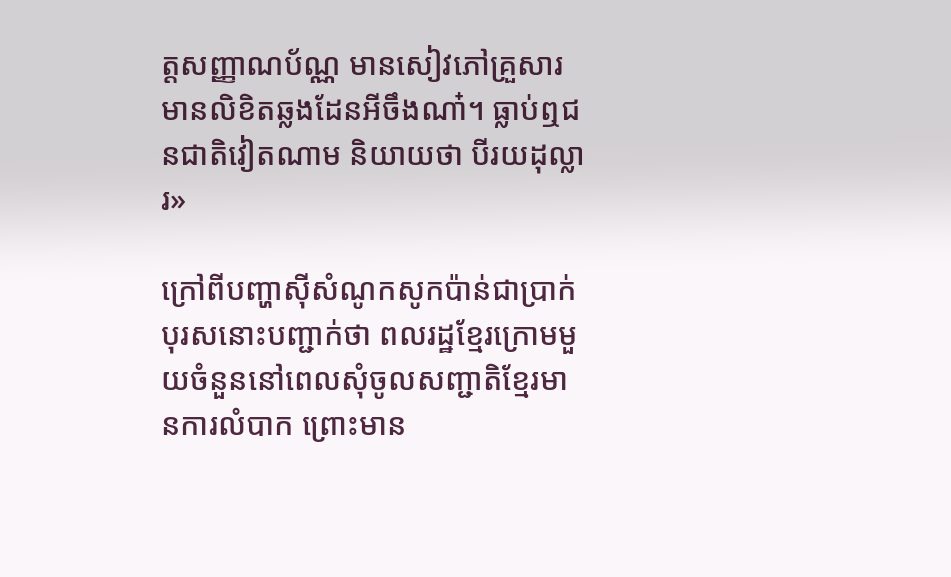ត្តសញ្ញាណប័ណ្ណ មានសៀវភៅគ្រួសារ មានលិខិតឆ្លងដែនអីចឹងណា៎។ ធ្លាប់ឮជនជាតិវៀតណាម និយាយថា បីរយដុល្លារ»

ក្រៅពីបញ្ហាស៊ីសំណូកសូកប៉ាន់ជាប្រាក់ បុរសនោះបញ្ជាក់ថា ពលរដ្ឋខ្មែរក្រោមមួយចំនួននៅពេលសុំចូលសញ្ជាតិខ្មែរមានការលំបាក ព្រោះមាន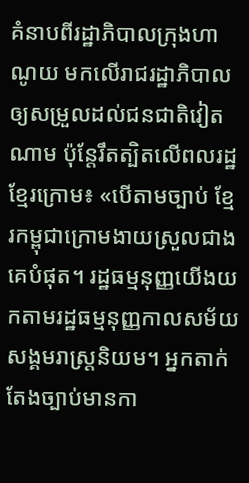គំនាបពីរដ្ឋាភិបាលក្រុងហាណូយ មកលើរាជរដ្ឋាភិបាលឲ្យសម្រួលដល់ជនជាតិវៀតណាម ប៉ុន្តែរឹតត្បិតលើពលរដ្ឋខ្មែរក្រោម៖ «បើតាមច្បាប់ ខ្មែរកម្ពុជាក្រោមងាយស្រួលជាងគេបំផុត។ រដ្ឋធម្មនុញ្ញយើងយកតាមរដ្ឋធម្មនុញ្ញកាលសម័យសង្គមរាស្ត្រនិយម។ អ្នកតាក់តែងច្បាប់មានកា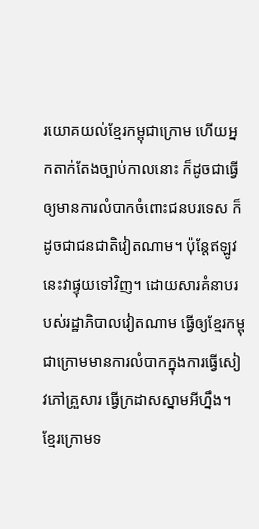រយោគយល់ខ្មែរកម្ពុជាក្រោម ហើយអ្នកតាក់តែងច្បាប់កាលនោះ ក៏ដូចជាធ្វើឲ្យមានការលំបាកចំពោះជនបរទេស ក៏ដូចជាជនជាតិវៀតណាម។ ប៉ុន្តែឥឡូវនេះវាផ្ទុយទៅវិញ។ ដោយសារគំនាបរបស់រដ្ឋាភិបាលវៀតណាម ធ្វើឲ្យខ្មែរកម្ពុជាក្រោមមានការលំបាកក្នុងការធ្វើសៀវភៅគ្រួសារ ធ្វើក្រដាសស្នាមអីហ្នឹង។ ខ្មែរក្រោមទ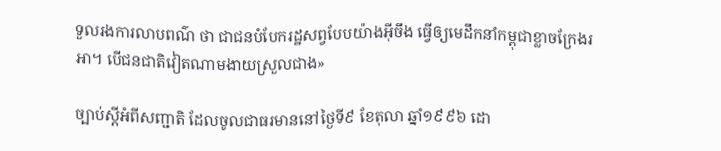ទួលរងការលាបពណ៌ ថា ជាជនបំបែករដ្ឋសព្វបែបយ៉ាងអ៊ីចឹង ធ្វើឲ្យមេដឹកនាំកម្ពុជាខ្លាចក្រែងរអា។ បើជនជាតិវៀតណាមងាយស្រួលជាង»

ច្បាប់ស្ដីអំពីសញ្ជាតិ ដែលចូលជាធរមាននៅថ្ងៃទី៩ ខែតុលា ឆ្នាំ១៩៩៦ ដោ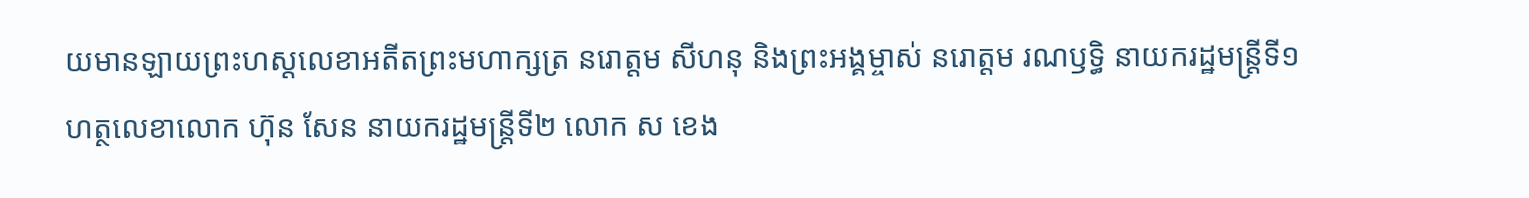យមានឡាយព្រះហស្តលេខាអតីតព្រះមហាក្សត្រ នរោត្តម សីហនុ និងព្រះអង្គម្ចាស់ នរោត្តម រណឫទ្ធិ នាយករដ្ឋមន្ត្រីទី១ ហត្ថលេខាលោក ហ៊ុន សែន នាយករដ្ឋមន្ត្រីទី២ លោក ស ខេង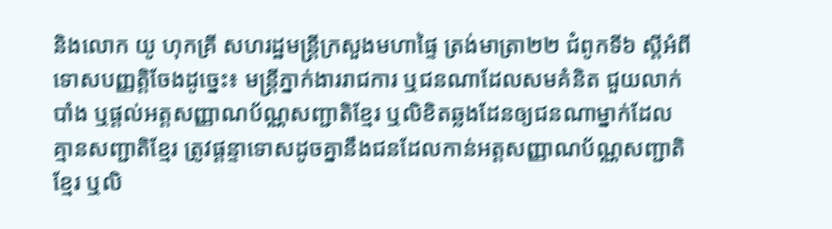និងលោក យូ ហុកគ្រី សហរដ្ឋមន្ត្រីក្រសួងមហាផ្ទៃ ត្រង់មាត្រា២២ ជំពូកទី៦ ស្ដីអំពីទោសបញ្ញត្តិចែងដូច្នេះ៖ មន្ត្រីភ្នាក់ងាររាជការ ឬជនណាដែលសមគំនិត ជួយលាក់បាំង ឬផ្ដល់អត្តសញ្ញាណប័ណ្ណសញ្ជាតិខ្មែរ ឬលិខិតឆ្លងដែនឲ្យជនណាម្នាក់ដែលគ្មានសញ្ជាតិខ្មែរ ត្រូវផ្ដន្ទាទោសដូចគ្នានឹងជនដែលកាន់អត្តសញ្ញាណប័ណ្ណសញ្ជាតិខ្មែរ ឬលិ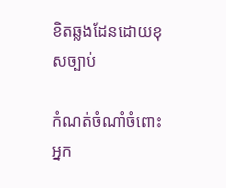ខិតឆ្លងដែនដោយខុសច្បាប់

កំណត់ចំណាំចំពោះអ្នក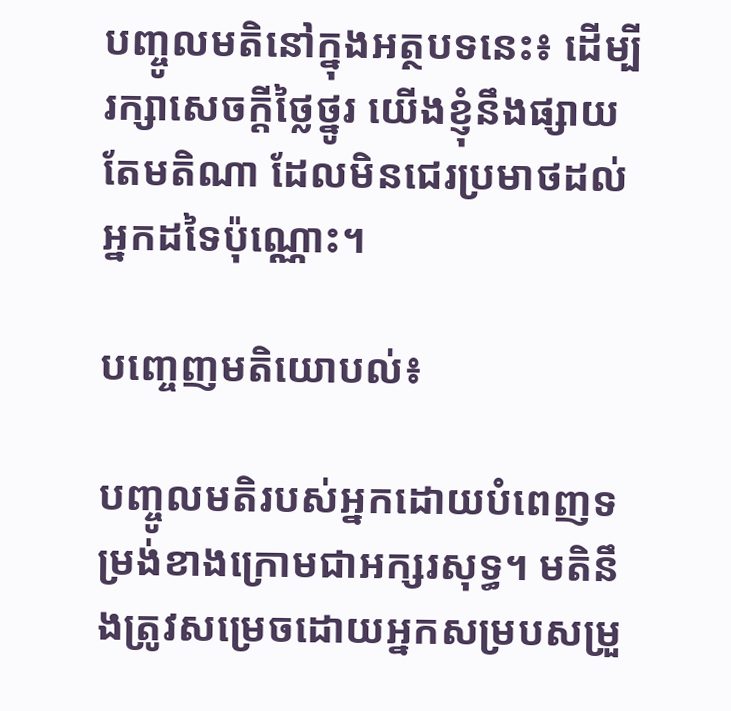បញ្ចូលមតិនៅក្នុងអត្ថបទនេះ៖ ដើម្បីរក្សាសេចក្ដីថ្លៃថ្នូរ យើងខ្ញុំនឹងផ្សាយតែមតិណា ដែលមិនជេរប្រមាថដល់អ្នកដទៃប៉ុណ្ណោះ។

បញ្ចេញមតិយោបល់៖

បញ្ចូលមតិរបស់អ្នកដោយបំពេញទម្រង់ខាងក្រោមជាអក្សរសុទ្ធ។ មតិនឹងត្រូវសម្រេចដោយអ្នកសម្របសម្រួ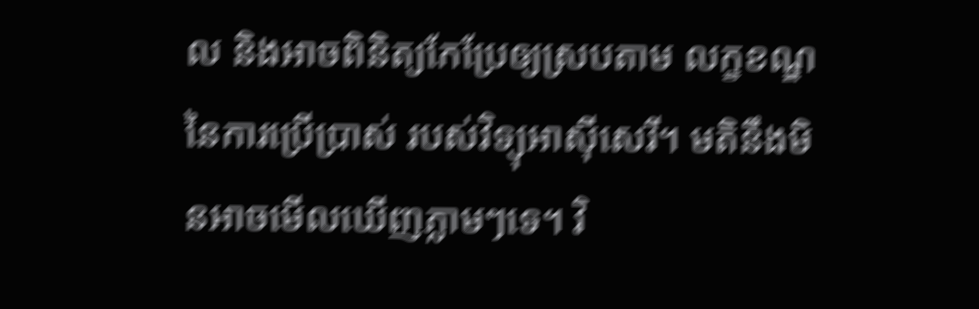ល និងអាចពិនិត្យកែប្រែឲ្យស្របតាម លក្ខខណ្ឌនៃការប្រើប្រាស់ របស់វិទ្យុអាស៊ីសេរី។ មតិនឹងមិនអាចមើលឃើញភ្លាមៗទេ។ វិ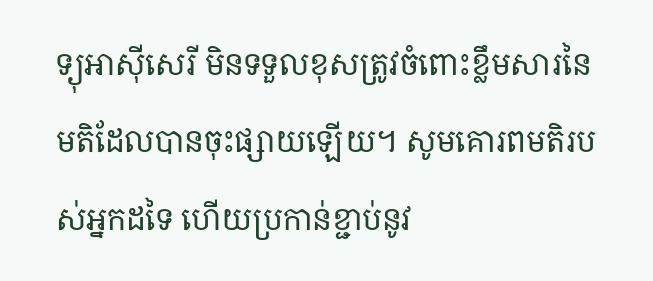ទ្យុអាស៊ីសេរី មិនទទួលខុសត្រូវចំពោះខ្លឹមសារនៃមតិដែលបានចុះផ្សាយឡើយ។ សូមគោរពមតិរបស់អ្នកដទៃ ហើយប្រកាន់ខ្ជាប់នូវ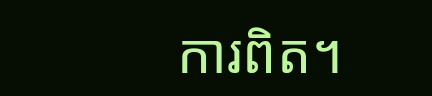ការពិត។